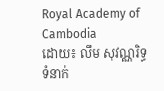Royal Academy of Cambodia
ដោយ៖ លឹម សុវណ្ណរិទ្ធ
ទំនាក់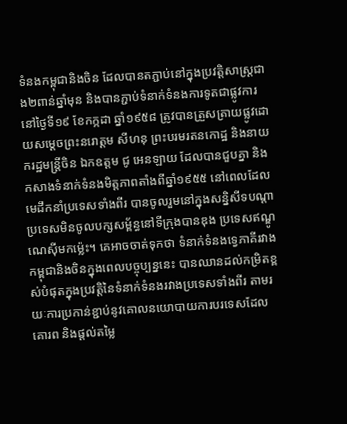ទំនងកម្ពុជានិងចិន ដែលបានតភ្ជាប់នៅក្នុងប្រវត្តិសាស្ត្រជាង២ពាន់ឆ្នាំមុន និងបានភ្ជាប់ទំនាក់ទំនងការទូតជាផ្លូវការនៅថ្ងៃទី១៩ ខែកក្កដា ឆ្នាំ១៩៥៨ ត្រូវបានត្រួសត្រាយផ្លូវដោយសម្ដេចព្រះនរោត្ដម សីហនុ ព្រះបរមរតនកោដ្ឋ និងនាយករដ្ឋមន្ដ្រីចិន ឯកឧត្ដម ជូ អេនឡាយ ដែលបានជួបគ្នា និងកសាងទំនាក់ទំនងមិត្តភាពតាំងពីឆ្នាំ១៩៥៥ នៅពេលដែលមេដឹកនាំប្រទេសទាំងពីរ បានចូលរួមនៅក្នុងសន្និសីទបណ្ដាប្រទេសមិនចូលបក្សសម្ព័ន្ធនៅទីក្រុងបានឌុង ប្រទេសឥណ្ឌូណេស៊ីមកម្ល៉េះ។ គេអាចចាត់ទុកថា ទំនាក់ទំនងទ្វេភាគីរវាងកម្ពុជានិងចិនក្នុងពេលបច្ចុប្បន្ននេះ បានឈានដល់កម្រិតខ្ពស់បំផុតក្នុងប្រវត្តិនៃទំនាក់ទំនងរវាងប្រទេសទាំងពីរ តាមរយៈការប្រកាន់ខ្ជាប់នូវគោលនយោបាយការបរទេសដែលគោរព និងផ្ដល់តម្លៃ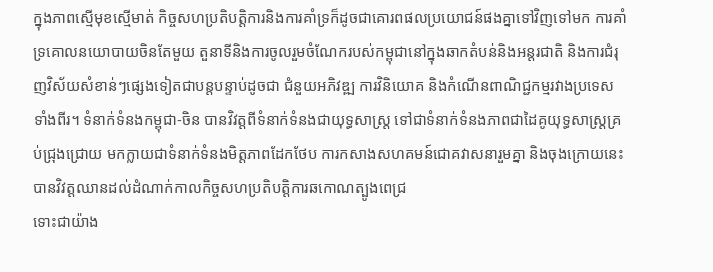ក្នុងភាពស្មើមុខស្មើមាត់ កិច្ចសហប្រតិបត្តិការនិងការគាំទ្រក៏ដូចជាគោរពផលប្រយោជន៍ផងគ្នាទៅវិញទៅមក ការគាំទ្រគោលនយោបាយចិនតែមួយ តួនាទីនិងការចូលរួមចំណែករបស់កម្ពុជានៅក្នុងឆាកតំបន់និងអន្តរជាតិ និងការជំរុញវិស័យសំខាន់ៗផ្សេងទៀតជាបន្តបន្ទាប់ដូចជា ជំនួយអភិវឌ្ឍ ការវិនិយោគ និងកំណើនពាណិជ្ជកម្មរវាងប្រទេសទាំងពីរ។ ទំនាក់ទំនងកម្ពុជា-ចិន បានវិវត្តពីទំនាក់ទំនងជាយុទ្ធសាស្ត្រ ទៅជាទំនាក់ទំនងភាពជាដៃគូយុទ្ធសាស្ត្រគ្រប់ជ្រុងជ្រោយ មកក្លាយជាទំនាក់ទំនងមិត្តភាពដែកថែប ការកសាងសហគមន៍ជោគវាសនារួមគ្នា និងចុងក្រោយនេះបានវិវត្តឈានដល់ដំណាក់កាលកិច្ចសហប្រតិបត្តិការឆកោណត្បូងពេជ្រ
ទោះជាយ៉ាង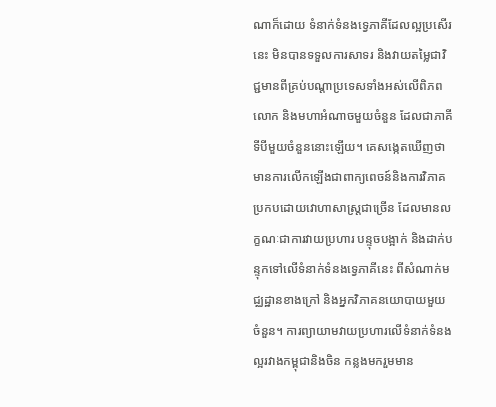ណាក៏ដោយ ទំនាក់ទំនងទ្វេភាគីដែលល្អប្រសើរនេះ មិនបានទទួលការសាទរ និងវាយតម្លៃជាវិជ្ជមានពីគ្រប់បណ្ដាប្រទេសទាំងអស់លើពិភពលោក និងមហាអំណាចមួយចំនួន ដែលជាភាគីទីបីមួយចំនួននោះឡើយ។ គេសង្កេតឃើញថា មានការលើកឡើងជាពាក្យពេចន៍និងការវិភាគប្រកបដោយវោហាសាស្ត្រជាច្រើន ដែលមានលក្ខណៈជាការវាយប្រហារ បន្ទុចបង្អាក់ និងដាក់បន្ទុកទៅលើទំនាក់ទំនងទ្វេភាគីនេះ ពីសំណាក់មជ្ឈដ្ឋានខាងក្រៅ និងអ្នកវិភាគនយោបាយមួយចំនួន។ ការព្យាយាមវាយប្រហារលើទំនាក់ទំនងល្អរវាងកម្ពុជានិងចិន កន្លងមករួមមាន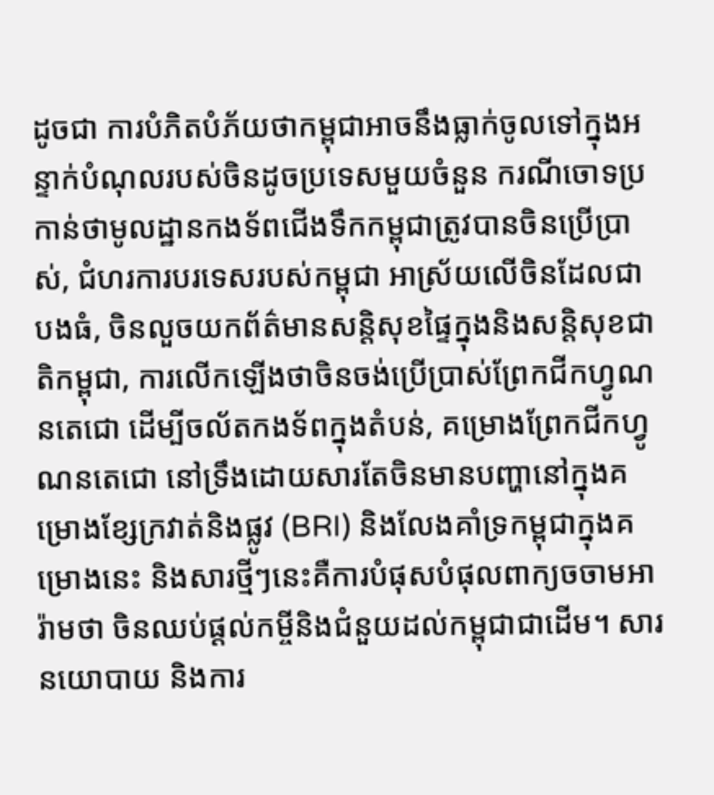ដូចជា ការបំភិតបំភ័យថាកម្ពុជាអាចនឹងធ្លាក់ចូលទៅក្នុងអន្ទាក់បំណុលរបស់ចិនដូចប្រទេសមួយចំនួន ករណីចោទប្រកាន់ថាមូលដ្ឋានកងទ័ពជើងទឹកកម្ពុជាត្រូវបានចិនប្រើប្រាស់, ជំហរការបរទេសរបស់កម្ពុជា អាស្រ័យលើចិនដែលជាបងធំ, ចិនលួចយកព័ត៌មានសន្តិសុខផ្ទៃក្នុងនិងសន្តិសុខជាតិកម្ពុជា, ការលើកឡើងថាចិនចង់ប្រើប្រាស់ព្រែកជីកហ្វូណនតេជោ ដើម្បីចល័តកងទ័ពក្នុងតំបន់, គម្រោងព្រែកជីកហ្វូណនតេជោ នៅទ្រឹងដោយសារតែចិនមានបញ្ហានៅក្នុងគម្រោងខ្សែក្រវាត់និងផ្លូវ (BRI) និងលែងគាំទ្រកម្ពុជាក្នុងគម្រោងនេះ និងសារថ្មីៗនេះគឺការបំផុសបំផុលពាក្យចចាមអារ៉ាមថា ចិនឈប់ផ្ដល់កម្ចីនិងជំនួយដល់កម្ពុជាជាដើម។ សារនយោបាយ និងការ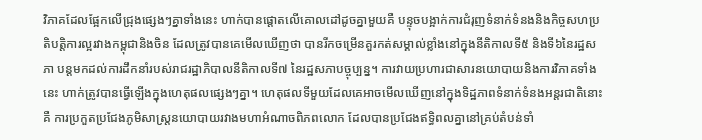វិភាគដែលផ្អែកលើជ្រុងផ្សេងៗគ្នាទាំងនេះ ហាក់បានផ្ដោតលើគោលដៅដូចគ្នាមួយគឺ បន្ទុចបង្អាក់ការជំរុញទំនាក់ទំនងនិងកិច្ចសហប្រតិបត្តិការល្អរវាងកម្ពុជានិងចិន ដែលត្រូវបានគេមើលឃើញថា បានរីកចម្រើនគួរកត់សម្គាល់ខ្លាំងនៅក្នុងនីតិកាលទី៥ និងទី៦នៃរដ្ឋសភា បន្តមកដល់ការដឹកនាំរបស់រាជរដ្ឋាភិបាលនីតិកាលទី៧ នៃរដ្ឋសភាបច្ចុប្បន្ន។ ការវាយប្រហារជាសារនយោបាយនិងការវិភាគទាំងនេះ ហាក់ត្រូវបានធ្វើឡើងក្នុងហេតុផលផ្សេងៗគ្នា។ ហេតុផលទីមួយដែលគេអាចមើលឃើញនៅក្នុងទិដ្ឋភាពទំនាក់ទំនងអន្តរជាតិនោះគឺ ការប្រកួតប្រជែងភូមិសាស្ត្រនយោបាយរវាងមហាអំណាចពិភពលោក ដែលបានប្រជែងឥទ្ធិពលគ្នានៅគ្រប់តំបន់ទាំ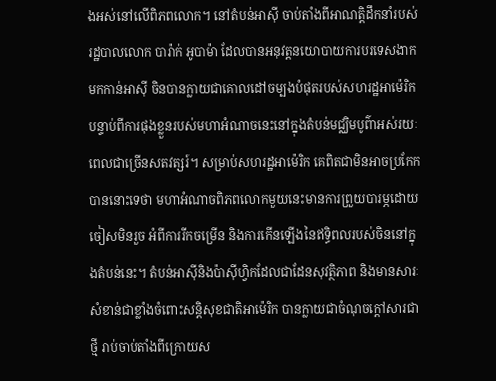ងអស់នៅលើពិភពលោក។ នៅតំបន់អាស៊ី ចាប់តាំងពីអាណត្តិដឹកនាំរបស់រដ្ឋបាលលោក បារ៉ាក់ អូបាម៉ា ដែលបានអនុវត្តនយោបាយការបរទេសងាកមកកាន់អាស៊ី ចិនបានក្លាយជាគោលដៅចម្បងបំផុតរបស់សហរដ្ឋអាម៉េរិក បន្ទាប់ពីការផុងខ្លួនរបស់មហាអំណាចនេះនៅក្នុងតំបន់មជ្ឈិមបូព៌ាអស់រយៈពេលជាច្រើនសតវត្សរ៍។ សម្រាប់សហរដ្ឋអាម៉េរិក គេពិតជាមិនអាចប្រកែកបាននោះទេថា មហាអំណាចពិភពលោកមួយនេះមានការព្រួយបារម្ភដោយចៀសមិនរួច អំពីការរីកចម្រើន និងការកើនឡើងនៃឥទ្ធិពលរបស់ចិននៅក្នុងតំបន់នេះ។ តំបន់អាស៊ីនិងប៉ាស៊ីហ្វិកដែលជាដែនសុវត្ថិភាព និងមានសារៈសំខាន់ជាខ្លាំងចំពោះសន្តិសុខជាតិអាម៉េរិក បានក្លាយជាចំណុចក្ដៅសារជាថ្មី រាប់ចាប់តាំងពីក្រោយស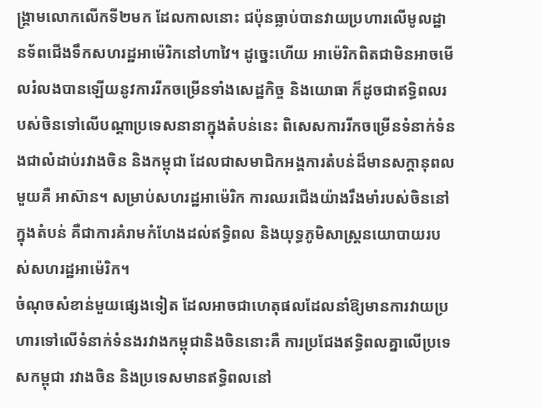ង្គ្រាមលោកលើកទី២មក ដែលកាលនោះ ជប៉ុនធ្លាប់បានវាយប្រហារលើមូលដ្ឋានទ័ពជើងទឹកសហរដ្ឋអាម៉េរិកនៅហាវៃ។ ដូច្នេះហើយ អាម៉េរិកពិតជាមិនអាចមើលរំលងបានឡើយនូវការរីកចម្រើនទាំងសេដ្ឋកិច្ច និងយោធា ក៏ដូចជាឥទ្ធិពលរបស់ចិនទៅលើបណ្ដាប្រទេសនានាក្នុងតំបន់នេះ ពិសេសការរីកចម្រើនទំនាក់ទំនងជាលំដាប់រវាងចិន និងកម្ពុជា ដែលជាសមាជិកអង្គការតំបន់ដ៏មានសក្ដានុពលមួយគឺ អាស៊ាន។ សម្រាប់សហរដ្ឋអាម៉េរិក ការឈរជើងយ៉ាងរឹងមាំរបស់ចិននៅក្នុងតំបន់ គឺជាការគំរាមកំហែងដល់ឥទ្ធិពល និងយុទ្ធភូមិសាស្ត្រនយោបាយរបស់សហរដ្ឋអាម៉េរិក។
ចំណុចសំខាន់មួយផ្សេងទៀត ដែលអាចជាហេតុផលដែលនាំឱ្យមានការវាយប្រហារទៅលើទំនាក់ទំនងរវាងកម្ពុជានិងចិននោះគឺ ការប្រជែងឥទ្ធិពលគ្នាលើប្រទេសកម្ពុជា រវាងចិន និងប្រទេសមានឥទ្ធិពលនៅ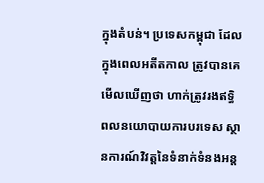ក្នុងតំបន់។ ប្រទេសកម្ពុជា ដែលក្នុងពេលអតីតកាល ត្រូវបានគេមើលឃើញថា ហាក់ត្រូវរងឥទ្ធិពលនយោបាយការបរទេស ស្ថានការណ៍វិវត្តនៃទំនាក់ទំនងអន្ត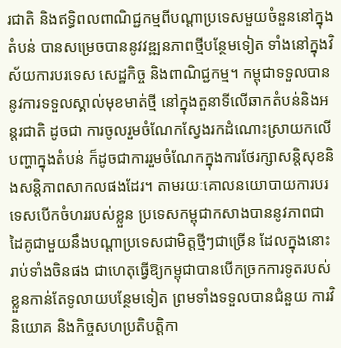រជាតិ និងឥទ្ធិពលពាណិជ្ជកម្មពីបណ្ដាប្រទេសមួយចំនួននៅក្នុងតំបន់ បានសម្រេចបាននូវវឌ្ឍនភាពថ្មីបន្ថែមទៀត ទាំងនៅក្នុងវិស័យការបរទេស សេដ្ឋកិច្ច និងពាណិជ្ជកម្ម។ កម្ពុជាទទួលបាននូវការទទួលស្គាល់មុខមាត់ថ្មី នៅក្នុងតួនាទីលើឆាកតំបន់និងអន្តរជាតិ ដូចជា ការចូលរួមចំណែកស្វែងរកដំណោះស្រាយកលើបញ្ហាក្នុងតំបន់ ក៏ដូចជាការរួមចំណែកក្នុងការថែរក្សាសន្តិសុខនិងសន្តិភាពសាកលផងដែរ។ តាមរយៈគោលនយោបាយការបរទេសបើកចំហររបស់ខ្លួន ប្រទេសកម្ពុជាកសាងបាននូវភាពជាដៃគូជាមួយនឹងបណ្ដាប្រទេសជាមិត្តថ្មីៗជាច្រើន ដែលក្នុងនោះរាប់ទាំងចិនផង ជាហេតុធ្វើឱ្យកម្ពុជាបានបើកច្រកការទូតរបស់ខ្លួនកាន់តែទូលាយបន្ថែមទៀត ព្រមទាំងទទួលបានជំនួយ ការវិនិយោគ និងកិច្ចសហប្រតិបត្តិកា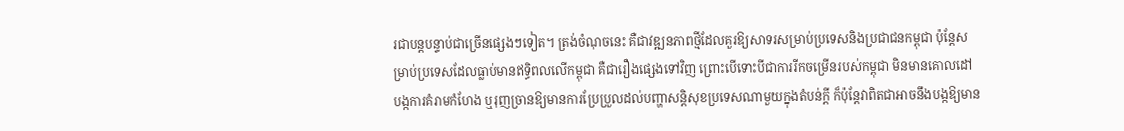រជាបន្តបន្ទាប់ជាច្រើនផ្សេងៗទៀត។ ត្រង់ចំណុចនេះ គឺជាវឌ្ឍនភាពថ្មីដែលគួរឱ្យសាទរសម្រាប់ប្រទេសនិងប្រជាជនកម្ពុជា ប៉ុន្តែសម្រាប់ប្រទេសដែលធ្លាប់មានឥទ្ធិពលលើកម្ពុជា គឺជារឿងផ្សេងទៅវិញ ព្រោះបើទោះបីជាការរីកចម្រើនរបស់កម្ពុជា មិនមានគោលដៅបង្កការគំរាមកំហែង ឬរុញច្រានឱ្យមានការប្រែប្រួលដល់បញ្ហាសន្តិសុខប្រទេសណាមួយក្នុងតំបន់ក្ដី ក៏ប៉ុន្តែវាពិតជាអាចនឹងបង្កឱ្យមាន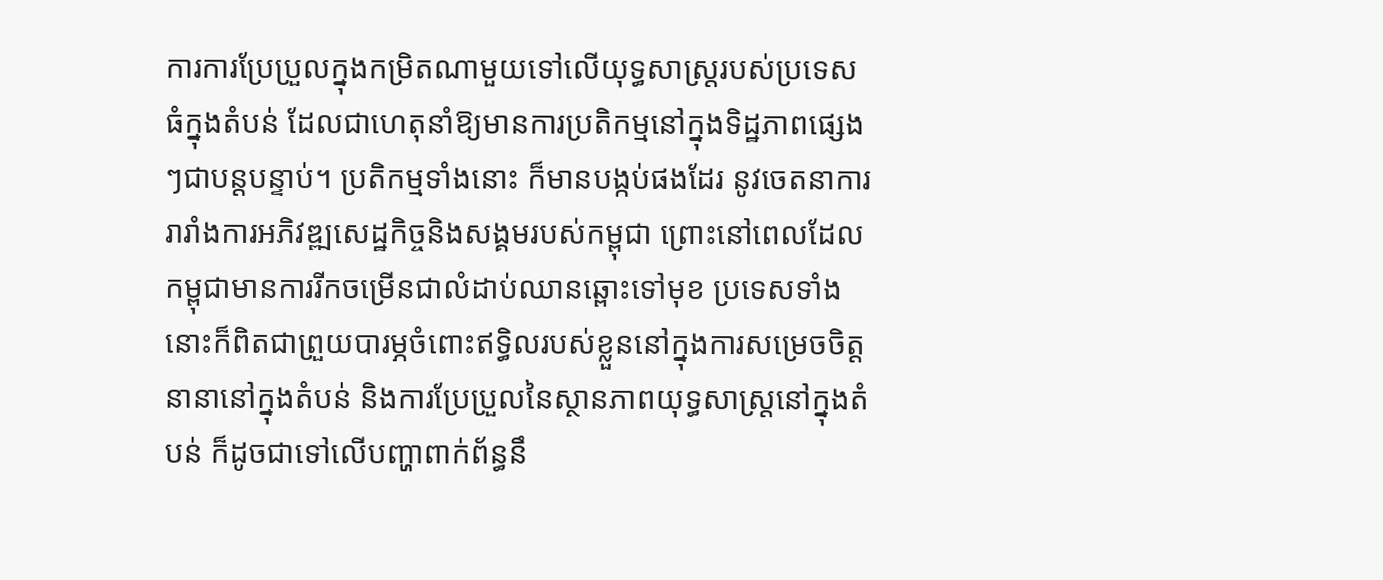ការការប្រែប្រួលក្នុងកម្រិតណាមួយទៅលើយុទ្ធសាស្ត្ររបស់ប្រទេសធំក្នុងតំបន់ ដែលជាហេតុនាំឱ្យមានការប្រតិកម្មនៅក្នុងទិដ្ឋភាពផ្សេងៗជាបន្តបន្ទាប់។ ប្រតិកម្មទាំងនោះ ក៏មានបង្កប់ផងដែរ នូវចេតនាការរារាំងការអភិវឌ្ឍសេដ្ឋកិច្ចនិងសង្គមរបស់កម្ពុជា ព្រោះនៅពេលដែលកម្ពុជាមានការរីកចម្រើនជាលំដាប់ឈានឆ្ពោះទៅមុខ ប្រទេសទាំងនោះក៏ពិតជាព្រួយបារម្ភចំពោះឥទ្ធិលរបស់ខ្លួននៅក្នុងការសម្រេចចិត្តនានានៅក្នុងតំបន់ និងការប្រែប្រួលនៃស្ថានភាពយុទ្ធសាស្ត្រនៅក្នុងតំបន់ ក៏ដូចជាទៅលើបញ្ហាពាក់ព័ន្ធនឹ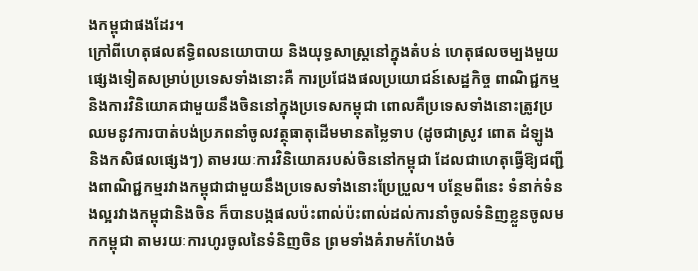ងកម្ពុជាផងដែរ។
ក្រៅពីហេតុផលឥទ្ធិពលនយោបាយ និងយុទ្ធសាស្ត្រនៅក្នុងតំបន់ ហេតុផលចម្បងមួយផ្សេងទៀតសម្រាប់ប្រទេសទាំងនោះគឺ ការប្រជែងផលប្រយោជន៍សេដ្ឋកិច្ច ពាណិជ្ជកម្ម និងការវិនិយោគជាមួយនឹងចិននៅក្នុងប្រទេសកម្ពុជា ពោលគឺប្រទេសទាំងនោះត្រូវប្រឈមនូវការបាត់បង់ប្រភពនាំចូលវត្ថុធាតុដើមមានតម្លៃទាប (ដូចជាស្រូវ ពោត ដំឡូង និងកសិផលផ្សេងៗ) តាមរយៈការវិនិយោគរបស់ចិននៅកម្ពុជា ដែលជាហេតុធ្វើឱ្យជញ្ជីងពាណិជ្ជកម្មរវាងកម្ពុជាជាមួយនឹងប្រទេសទាំងនោះប្រែប្រួល។ បន្ថែមពីនេះ ទំនាក់ទំនងល្អរវាងកម្ពុជានិងចិន ក៏បានបង្កផលប៉ះពាល់ប៉ះពាល់ដល់ការនាំចូលទំនិញខ្លួនចូលមកកម្ពុជា តាមរយៈការហូរចូលនៃទំនិញចិន ព្រមទាំងគំរាមកំហែងចំ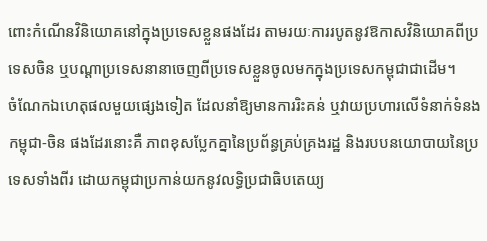ពោះកំណើនវិនិយោគនៅក្នុងប្រទេសខ្លួនផងដែរ តាមរយៈការរបូតនូវឱកាសវិនិយោគពីប្រទេសចិន ឬបណ្ដាប្រទេសនានាចេញពីប្រទេសខ្លួនចូលមកក្នុងប្រទេសកម្ពុជាជាដើម។
ចំណែកឯហេតុផលមួយផ្សេងទៀត ដែលនាំឱ្យមានការរិះគន់ ឬវាយប្រហារលើទំនាក់ទំនងកម្ពុជា-ចិន ផងដែរនោះគឺ ភាពខុសប្លែកគ្នានៃប្រព័ន្ធគ្រប់គ្រងរដ្ឋ និងរបបនយោបាយនៃប្រទេសទាំងពីរ ដោយកម្ពុជាប្រកាន់យកនូវលទ្ធិប្រជាធិបតេយ្យ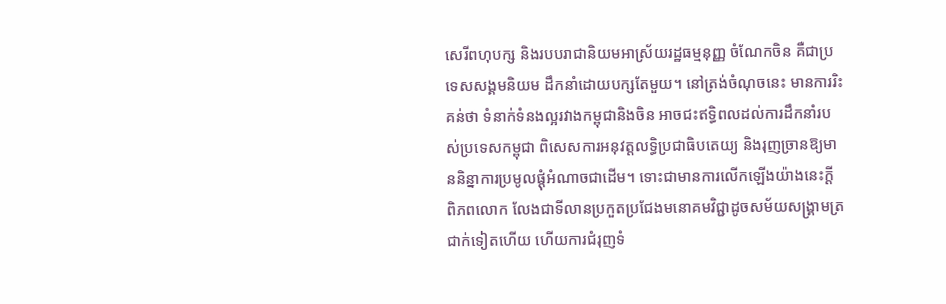សេរីពហុបក្ស និងរបបរាជានិយមអាស្រ័យរដ្ឋធម្មនុញ្ញ ចំណែកចិន គឺជាប្រទេសសង្គមនិយម ដឹកនាំដោយបក្សតែមួយ។ នៅត្រង់ចំណុចនេះ មានការរិះគន់ថា ទំនាក់ទំនងល្អរវាងកម្ពុជានិងចិន អាចជះឥទ្ធិពលដល់ការដឹកនាំរបស់ប្រទេសកម្ពុជា ពិសេសការអនុវត្តលទ្ធិប្រជាធិបតេយ្យ និងរុញច្រានឱ្យមាននិន្នាការប្រមូលផ្ដុំអំណាចជាដើម។ ទោះជាមានការលើកឡើងយ៉ាងនេះក្ដី ពិភពលោក លែងជាទីលានប្រកួតប្រជែងមនោគមវិជ្ជាដូចសម័យសង្គ្រាមត្រជាក់ទៀតហើយ ហើយការជំរុញទំ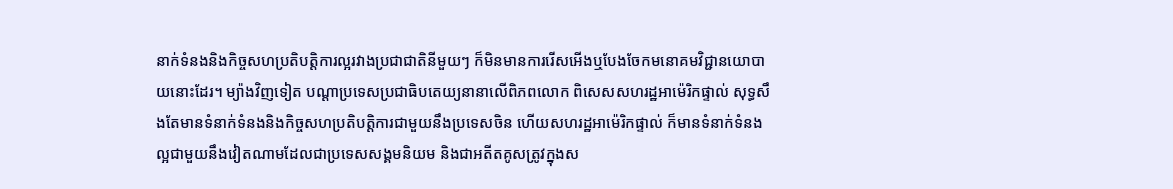នាក់ទំនងនិងកិច្ចសហប្រតិបត្តិការល្អរវាងប្រជាជាតិនីមួយៗ ក៏មិនមានការរើសអើងឬបែងចែកមនោគមវិជ្ជានយោបាយនោះដែរ។ ម្យ៉ាងវិញទៀត បណ្ដាប្រទេសប្រជាធិបតេយ្យនានាលើពិភពលោក ពិសេសសហរដ្ឋអាម៉េរិកផ្ទាល់ សុទ្ធសឹងតែមានទំនាក់ទំនងនិងកិច្ចសហប្រតិបត្តិការជាមួយនឹងប្រទេសចិន ហើយសហរដ្ឋអាម៉េរិកផ្ទាល់ ក៏មានទំនាក់ទំនងល្អជាមួយនឹងវៀតណាមដែលជាប្រទេសសង្គមនិយម និងជាអតីតគូសត្រូវក្នុងស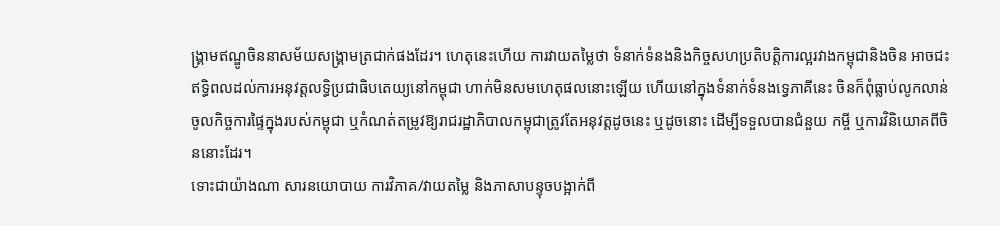ង្គ្រាមឥណ្ឌូចិននាសម័យសង្គ្រាមត្រជាក់ផងដែរ។ ហេតុនេះហើយ ការវាយតម្លៃថា ទំនាក់ទំនងនិងកិច្ចសហប្រតិបត្តិការល្អរវាងកម្ពុជានិងចិន អាចជះឥទ្ធិពលដល់ការអនុវត្តលទ្ធិប្រជាធិបតេយ្យនៅកម្ពុជា ហាក់មិនសមហេតុផលនោះឡើយ ហើយនៅក្នុងទំនាក់ទំនងទ្វេភាគីនេះ ចិនក៏ពុំធ្លាប់លូកលាន់ចូលកិច្ចការផ្ទៃក្នុងរបស់កម្ពុជា ឬកំណត់តម្រូវឱ្យរាជរដ្ឋាភិបាលកម្ពុជាត្រូវតែអនុវត្តដូចនេះ ឬដូចនោះ ដើម្បីទទួលបានជំនួយ កម្ចី ឬការវិនិយោគពីចិននោះដែរ។
ទោះជាយ៉ាងណា សារនយោបាយ ការវិភាគ/វាយតម្លៃ និងភាសាបន្ទុចបង្អាក់ពី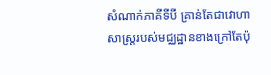សំណាក់ភាគីទីបី គ្រាន់តែជាវោហាសាស្ត្ររបស់មជ្ឈដ្ឋានខាងក្រៅតែប៉ុ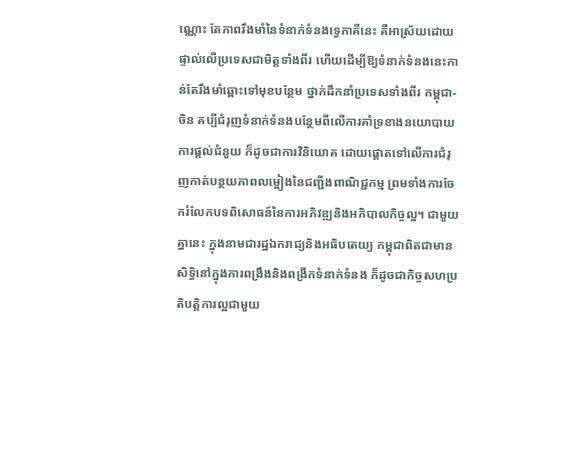ណ្ណោះ តែភាពរឹងមាំនៃទំនាក់ទំនងទ្វេភាគីនេះ គឺអាស្រ័យដោយផ្ទាល់លើប្រទេសជាមិត្តទាំងពីរ ហើយដើម្បីឱ្យទំនាក់ទំនងនេះកាន់តែរឹងមាំឆ្ពោះទៅមុខបន្ថែម ថ្នាក់ដឹកនាំប្រទេសទាំងពីរ កម្ពុជា-ចិន គប្បីជំរុញទំនាក់ទំនងបន្ថែមពីលើការគាំទ្រខាងនយោបាយ ការផ្ដល់ជំនួយ ក៏ដូចជាការវិនិយោគ ដោយផ្ដោតទៅលើការជំរុញកាត់បន្ថយភាពលម្អៀងនៃជញ្ជីងពាណិជ្ជកម្ម ព្រមទាំងការចែករំលែកបទពិសោធន៍នៃការអភិវឌ្ឍនិងអភិបាលកិច្ចល្អ។ ជាមួយគ្នានេះ ក្នុងនាមជារដ្ឋឯករាជ្យនិងអធិបតេយ្យ កម្ពុជាពិតជាមានសិទ្ធិនៅក្នុងការពង្រឹងនិងពង្រីកទំនាក់ទំនង ក៏ដូចជាកិច្ចសហប្រតិបត្តិការល្អជាមួយ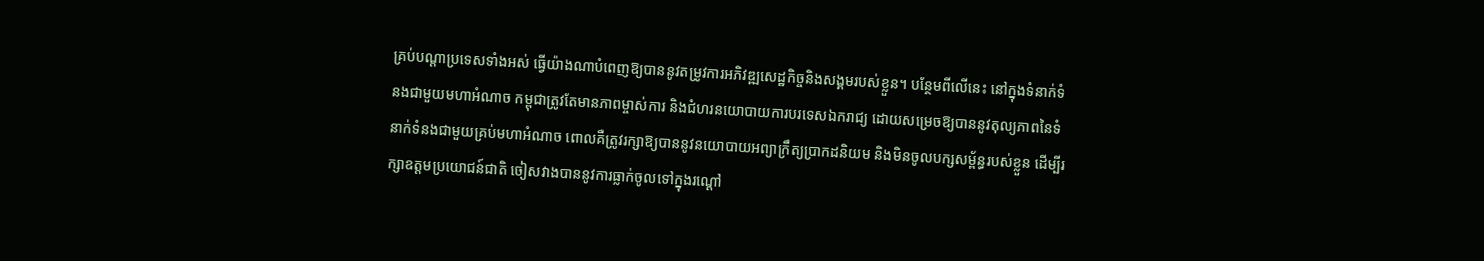គ្រប់បណ្ដាប្រទេសទាំងអស់ ធ្វើយ៉ាងណាបំពេញឱ្យបាននូវតម្រូវការអភិវឌ្ឍសេដ្ឋកិច្ចនិងសង្គមរបស់ខ្លួន។ បន្ថែមពីលើនេះ នៅក្នុងទំនាក់ទំនងជាមួយមហាអំណាច កម្ពុជាត្រូវតែមានភាពម្ចាស់ការ និងជំហរនយោបាយការបរទេសឯករាជ្យ ដោយសម្រេចឱ្យបាននូវតុល្យភាពនៃទំនាក់ទំនងជាមួយគ្រប់មហាអំណាច ពោលគឺត្រូវរក្សាឱ្យបាននូវនយោបាយអព្យាក្រឹត្យប្រាកដនិយម និងមិនចូលបក្សសម្ព័ន្ធរបស់ខ្លួន ដើម្បីរក្សាឧត្ដមប្រយោជន៍ជាតិ ចៀសវាងបាននូវការធ្លាក់ចូលទៅក្នុងរណ្ដៅ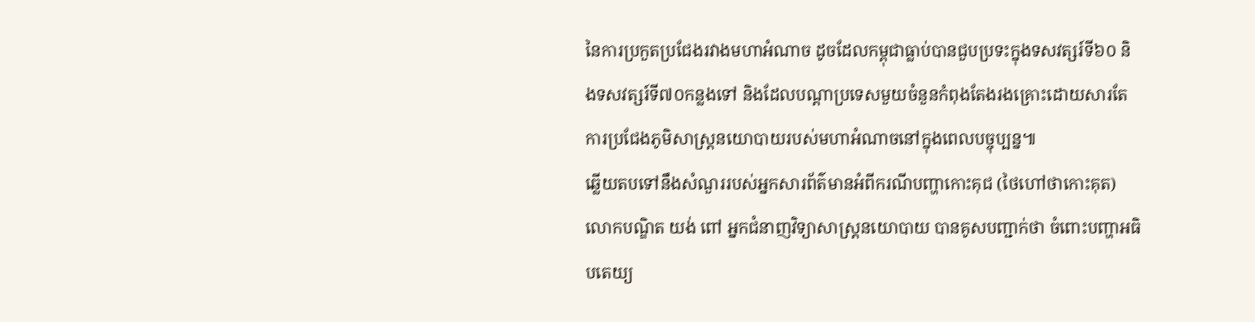នៃការប្រកួតប្រជែងរវាងមហាអំណាច ដូចដែលកម្ពុជាធ្លាប់បានជួបប្រទះក្នុងទសវត្សរ៍ទី៦០ និងទសវត្សរ៍ទី៧០កន្លងទៅ និងដែលបណ្ដាប្រទេសមួយចំនួនកំពុងតែងរងគ្រោះដោយសារតែការប្រជែងភូមិសាស្ត្រនយោបាយរបស់មហាអំណាចនៅក្នុងពេលបច្ចុប្បន្ន៕
ឆ្លើយតបទៅនឹងសំណួររបស់អ្នកសារព័ត៌មានអំពីករណីបញ្ហាកោះគុជ (ថៃហៅថាកោះគុត) លោកបណ្ឌិត យង់ ពៅ អ្នកជំនាញវិទ្យាសាស្ត្រនយោបាយ បានគូសបញ្ជាក់ថា ចំពោះបញ្ហាអធិបតេយ្យ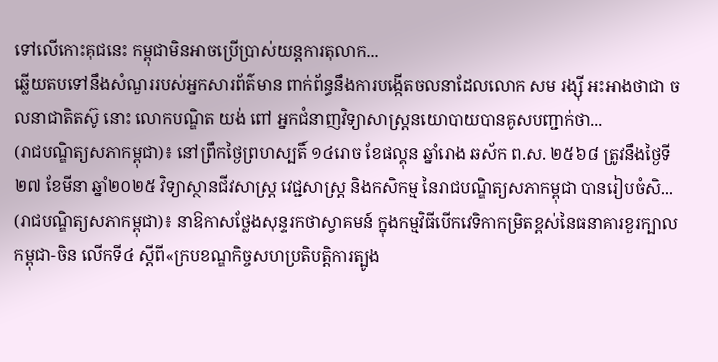ទៅលើកោះគុជនេះ កម្ពុជាមិនអាចប្រើប្រាស់យន្តការតុលាក...
ឆ្លើយតបទៅនឹងសំណួររបស់អ្នកសារព័ត៌មាន ពាក់ព័ន្ធនឹងការបង្កើតចលនាដែលលោក សម រង្ស៊ី អះអាងថាជា ចលនាជាតិតស៊ូ នោះ លោកបណ្ឌិត យង់ ពៅ អ្នកជំនាញវិទ្យាសាស្ត្រនយោបាយបានគូសបញ្ជាក់ថា...
(រាជបណ្ឌិត្យសភាកម្ពុជា)៖ នៅព្រឹកថ្ងៃព្រហស្បតិ៍ ១៤រោច ខែផល្គុន ឆ្នាំរោង ឆស័ក ព.ស. ២៥៦៨ ត្រូវនឹងថ្ងៃទី២៧ ខែមីនា ឆ្នាំ២០២៥ វិទ្យាស្ថានជីវសាស្ត្រ វេជ្ជសាស្ត្រ និងកសិកម្ម នៃរាជបណ្ឌិត្យសភាកម្ពុជា បានរៀបចំសិ...
(រាជបណ្ឌិត្យសភាកម្ពុជា)៖ នាឱកាសថ្លែងសុន្ទរកថាស្វាគមន៍ ក្នុងកម្មវិធីបើកវេទិកាកម្រិតខ្ពស់នៃធនាគារខួរក្បាលកម្ពុជា-ចិន លើកទី៤ ស្ដីពី«ក្របខណ្ឌកិច្ចសហប្រតិបត្តិការត្បូង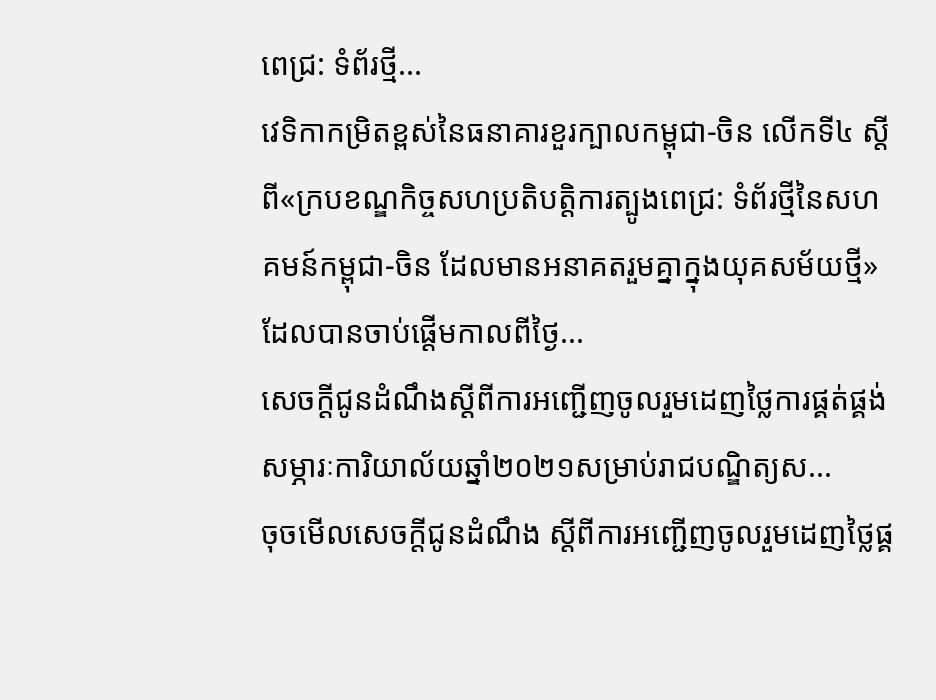ពេជ្រ: ទំព័រថ្មី...
វេទិកាកម្រិតខ្ពស់នៃធនាគារខួរក្បាលកម្ពុជា-ចិន លើកទី៤ ស្ដីពី«ក្របខណ្ឌកិច្ចសហប្រតិបត្តិការត្បូងពេជ្រ: ទំព័រថ្មីនៃសហគមន៍កម្ពុជា-ចិន ដែលមានអនាគតរួមគ្នាក្នុងយុគសម័យថ្មី» ដែលបានចាប់ផ្ដើមកាលពីថ្ងៃ...
សេចក្តីជូនដំណឹងស្តីពីការអញ្ជើញចូលរួមដេញថ្លៃការផ្គត់ផ្គង់សម្ភារៈការិយាល័យឆ្នាំ២០២១សម្រាប់រាជបណ្ឌិត្យស...
ចុចមើលសេចក្ដីជូនដំណឹង ស្ដីពីការអញ្ជើញចូលរួមដេញថ្លៃផ្គ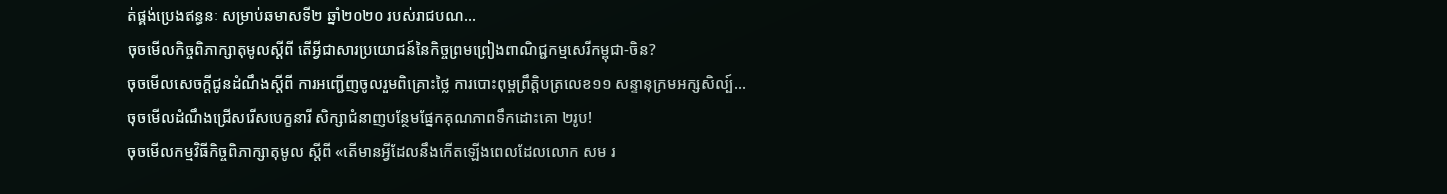ត់ផ្គង់ប្រេងឥន្ធនៈ សម្រាប់ឆមាសទី២ ឆ្នាំ២០២០ របស់រាជបណ...
ចុចមើលកិច្ចពិភាក្សាតុមូលស្តីពី តើអ្វីជាសារប្រយោជន៍នៃកិច្ចព្រមព្រៀងពាណិជ្ជកម្មសេរីកម្ពុជា-ចិន?
ចុចមើលសេចក្តីជូនដំណឹងស្តីពី ការអញ្ជើញចូលរួមពិគ្រោះថ្លៃ ការបោះពុម្ពព្រឹត្តិបត្រលេខ១១ សន្ទានុក្រមអក្សសិល្ប៍...
ចុចមើលដំណឹងជ្រើសរើសបេក្ខនារី សិក្សាជំនាញបន្ថែមផ្នែកគុណភាពទឹកដោះគោ ២រូប!
ចុចមើលកម្មវិធីកិច្ចពិភាក្សាតុមូល ស្តីពី «តើមានអ្វីដែលនឹងកើតឡើងពេលដែលលោក សម រ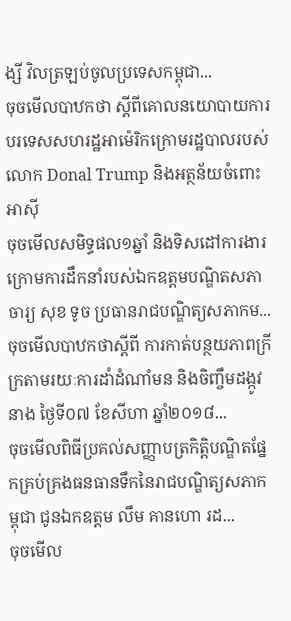ង្សី វិលត្រឡប់ចូលប្រទេសកម្ពុជា...
ចុចមើលបាឋកថា ស្តីពីគោលនយោបាយការបរទេសសហរដ្ឋអាម៉េរិកក្រោមរដ្ឋបាលរបស់ លោក Donal Trump និងអត្ថន័យចំពោះអាស៊ី
ចុចមើលសមិទ្ធផល១ឆ្នាំ និងទិសដៅការងារ ក្រោមការដឹកនាំរបស់ឯកឧត្តមបណ្ឌិតសភាចារ្យ សុខ ទូច ប្រធានរាជបណ្ឌិត្យសភាកម...
ចុចមើលបាឋកថាស្តីពី ការកាត់បន្ថយភាពក្រីក្រតាមរយៈការដាំដំណាំមន និងចិញ្ចឹមដង្កូវនាង ថ្ងៃទី០៧ ខែសីហា ឆ្នាំ២០១៨...
ចុចមើលពិធីប្រគល់សញ្ញាបត្រកិត្តិបណ្ឌិតផ្នែកគ្រប់គ្រងធនធានទឹកនៃរាជបណ្ឌិត្យសភាកម្ពុជា ជូនឯកឧត្តម លឹម គានហោ រដ...
ចុចមើល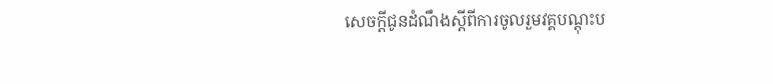សេចក្តីជូនដំណឹងស្តីពីការចូលរួមវគ្គបណ្តុះប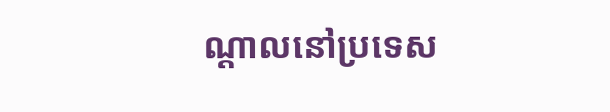ណ្តាលនៅប្រទេស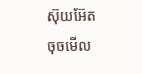ស៊ុយអ៊ែត
ចុចមើល